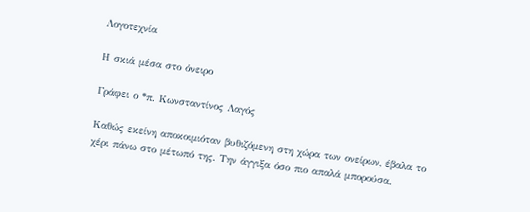Λογοτεχνία

Η σκιά μέσα στο όνειρο

Γράφει ο *π. Κωνσταντίνος Λαγός

Καθώς εκείνη αποκοιμιόταν βυθιζόμενη στη χώρα των ονείρων, έβαλα το χέρι πάνω στο μέτωπό της. Την άγγιξα όσο πιο απαλά μπορούσα.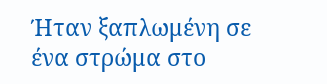Ήταν ξαπλωμένη σε ένα στρώμα στο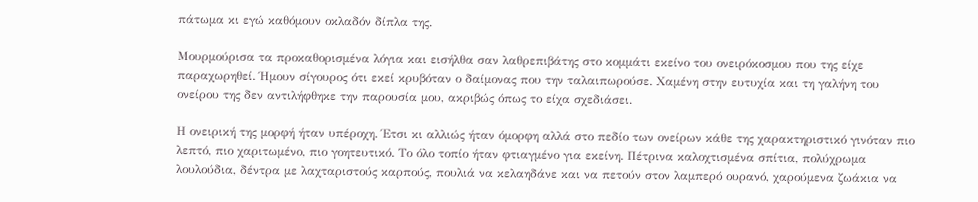πάτωμα κι εγώ καθόμουν οκλαδόν δίπλα της.

Μουρμούρισα τα προκαθορισμένα λόγια και εισήλθα σαν λαθρεπιβάτης στο κομμάτι εκείνο του ονειρόκοσμου που της είχε παραχωρηθεί. Ήμουν σίγουρος ότι εκεί κρυβόταν ο δαίμονας που την ταλαιπωρούσε. Χαμένη στην ευτυχία και τη γαλήνη του ονείρου της δεν αντιλήφθηκε την παρουσία μου, ακριβώς όπως το είχα σχεδιάσει.

Η ονειρική της μορφή ήταν υπέροχη. Έτσι κι αλλιώς ήταν όμορφη αλλά στο πεδίο των ονείρων κάθε της χαρακτηριστικό γινόταν πιο λεπτό, πιο χαριτωμένο, πιο γοητευτικό. Το όλο τοπίο ήταν φτιαγμένο για εκείνη. Πέτρινα καλοχτισμένα σπίτια, πολύχρωμα λουλούδια, δέντρα με λαχταριστούς καρπούς, πουλιά να κελαηδάνε και να πετούν στον λαμπερό ουρανό, χαρούμενα ζωάκια να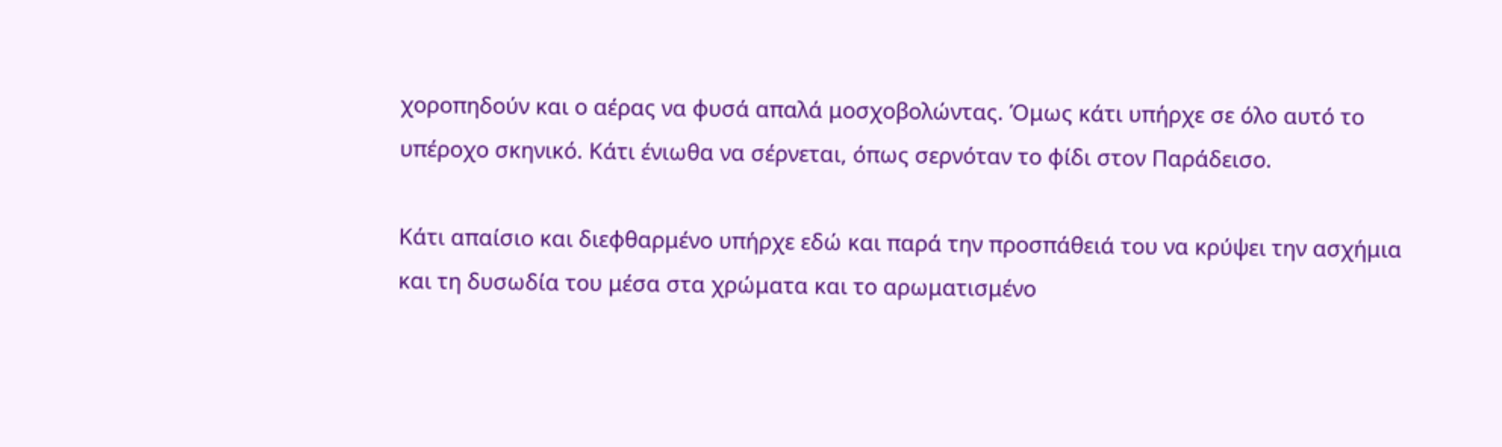χοροπηδούν και ο αέρας να φυσά απαλά μοσχοβολώντας. Όμως κάτι υπήρχε σε όλο αυτό το υπέροχο σκηνικό. Κάτι ένιωθα να σέρνεται, όπως σερνόταν το φίδι στον Παράδεισο.

Κάτι απαίσιο και διεφθαρμένο υπήρχε εδώ και παρά την προσπάθειά του να κρύψει την ασχήμια και τη δυσωδία του μέσα στα χρώματα και το αρωματισμένο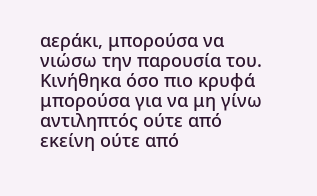αεράκι, μπορούσα να νιώσω την παρουσία του. Κινήθηκα όσο πιο κρυφά μπορούσα για να μη γίνω αντιληπτός ούτε από εκείνη ούτε από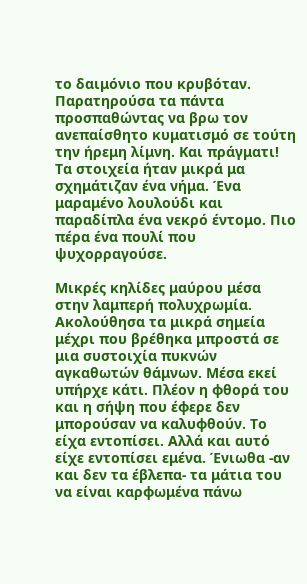το δαιμόνιο που κρυβόταν. Παρατηρούσα τα πάντα προσπαθώντας να βρω τον ανεπαίσθητο κυματισμό σε τούτη την ήρεμη λίμνη. Και πράγματι! Τα στοιχεία ήταν μικρά μα σχημάτιζαν ένα νήμα. Ένα μαραμένο λουλούδι και παραδίπλα ένα νεκρό έντομο. Πιο πέρα ένα πουλί που ψυχορραγούσε.

Μικρές κηλίδες μαύρου μέσα στην λαμπερή πολυχρωμία. Ακολούθησα τα μικρά σημεία μέχρι που βρέθηκα μπροστά σε μια συστοιχία πυκνών αγκαθωτών θάμνων. Μέσα εκεί υπήρχε κάτι. Πλέον η φθορά του και η σήψη που έφερε δεν μπορούσαν να καλυφθούν. Το είχα εντοπίσει. Αλλά και αυτό είχε εντοπίσει εμένα. Ένιωθα -αν και δεν τα έβλεπα- τα μάτια του να είναι καρφωμένα πάνω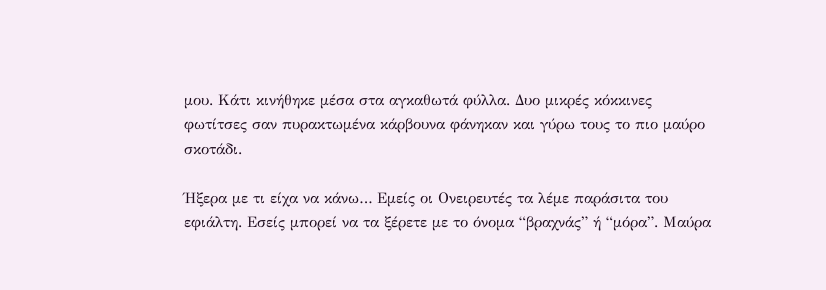μου. Κάτι κινήθηκε μέσα στα αγκαθωτά φύλλα. Δυο μικρές κόκκινες φωτίτσες σαν πυρακτωμένα κάρβουνα φάνηκαν και γύρω τους το πιο μαύρο σκοτάδι.

Ήξερα με τι είχα να κάνω… Εμείς οι Ονειρευτές τα λέμε παράσιτα του εφιάλτη. Εσείς μπορεί να τα ξέρετε με το όνομα “βραχνάς” ή “μόρα”. Μαύρα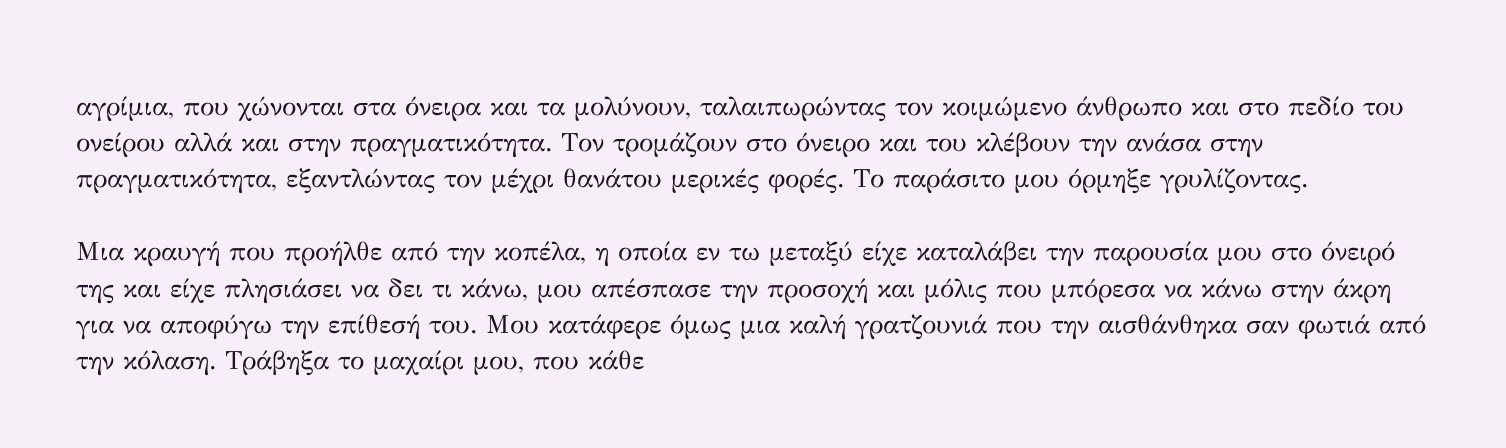αγρίμια, που χώνονται στα όνειρα και τα μολύνουν, ταλαιπωρώντας τον κοιμώμενο άνθρωπο και στο πεδίο του ονείρου αλλά και στην πραγματικότητα. Τον τρομάζουν στο όνειρο και του κλέβουν την ανάσα στην πραγματικότητα, εξαντλώντας τον μέχρι θανάτου μερικές φορές. Το παράσιτο μου όρμηξε γρυλίζοντας.

Μια κραυγή που προήλθε από την κοπέλα, η οποία εν τω μεταξύ είχε καταλάβει την παρουσία μου στο όνειρό της και είχε πλησιάσει να δει τι κάνω, μου απέσπασε την προσοχή και μόλις που μπόρεσα να κάνω στην άκρη για να αποφύγω την επίθεσή του. Μου κατάφερε όμως μια καλή γρατζουνιά που την αισθάνθηκα σαν φωτιά από την κόλαση. Τράβηξα το μαχαίρι μου, που κάθε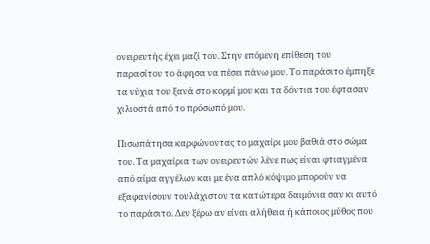ονειρευτής έχει μαζί του. Στην επόμενη επίθεση του παρασίτου το άφησα να πέσει πάνω μου. Το παράσιτο έμπηξε τα νύχια του ξανά στο κορμί μου και τα δόντια του έφτασαν χιλιοστά από το πρόσωπό μου.

Πισωπάτησα καρφώνοντας το μαχαίρι μου βαθιά στο σώμα του. Τα μαχαίρια των ονειρευτών λένε πως είναι φτιαγμένα από αίμα αγγέλων και με ένα απλό κόψιμο μπορούν να εξαφανίσουν τουλάχιστον τα κατώτερα δαιμόνια σαν κι αυτό το παράσιτο. Δεν ξέρω αν είναι αλήθεια ή κάποιος μύθος που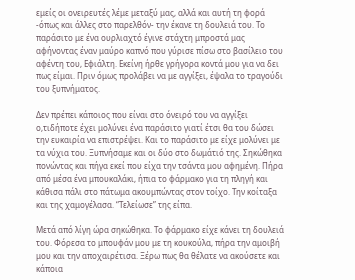εμείς οι ονειρευτές λέμε μεταξύ μας, αλλά και αυτή τη φορά -όπως και άλλες στο παρελθόν- την έκανε τη δουλειά του. Το παράσιτο με ένα ουρλιαχτό έγινε στάχτη μπροστά μας αφήνοντας έναν μαύρο καπνό που γύρισε πίσω στο βασίλειο του αφέντη του, Εφιάλτη. Εκείνη ήρθε γρήγορα κοντά μου για να δει πως είμαι. Πριν όμως προλάβει να με αγγίξει, έψαλα το τραγούδι του ξυπνήματος.

Δεν πρέπει κάποιος που είναι στο όνειρό του να αγγίξει ο,τιδήποτε έχει μολύνει ένα παράσιτο γιατί έτσι θα του δώσει την ευκαιρία να επιστρέψει. Και το παράσιτο με είχε μολύνει με τα νύχια του. Ξυπνήσαμε και οι δύο στο δωμάτιό της. Σηκώθηκα πονώντας και πήγα εκεί που είχα την τσάντα μου αφημένη. Πήρα από μέσα ένα μπουκαλάκι, ήπια το φάρμακο για τη πληγή και κάθισα πάλι στο πάτωμα ακουμπώντας στον τοίχο. Την κοίταξα και της χαμογέλασα. “Τελείωσε” της είπα.

Μετά από λίγη ώρα σηκώθηκα. Το φάρμακο είχε κάνει τη δουλειά του. Φόρεσα το μπουφάν μου με τη κουκούλα, πήρα την αμοιβή μου και την αποχαιρέτισα. Ξέρω πως θα θέλατε να ακούσετε και κάποια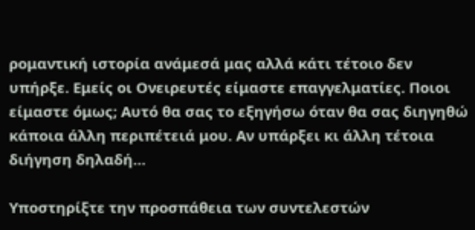ρομαντική ιστορία ανάμεσά μας αλλά κάτι τέτοιο δεν υπήρξε. Εμείς οι Ονειρευτές είμαστε επαγγελματίες. Ποιοι είμαστε όμως; Αυτό θα σας το εξηγήσω όταν θα σας διηγηθώ κάποια άλλη περιπέτειά μου. Αν υπάρξει κι άλλη τέτοια διήγηση δηλαδή…

Υποστηρίξτε την προσπάθεια των συντελεστών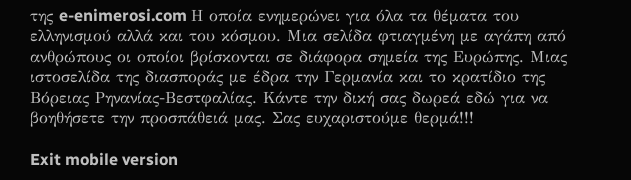της e-enimerosi.com Η οποία ενημερώνει για όλα τα θέματα του ελληνισμού αλλά και του κόσμου. Μια σελίδα φτιαγμένη με αγάπη από ανθρώπους οι οποίοι βρίσκονται σε διάφορα σημεία της Ευρώπης. Μιας ιστοσελίδα της διασποράς με έδρα την Γερμανία και το κρατίδιο της Βόρειας Ρηνανίας-Βεστφαλίας. Κάντε την δική σας δωρεά εδώ για να βοηθήσετε την προσπάθειά μας. Σας ευχαριστούμε θερμά!!!

Exit mobile version